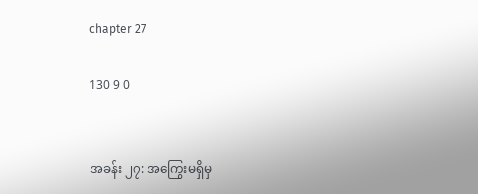chapter 27

130 9 0


အခန်း ၂၇: အကြွေးမရှိမှ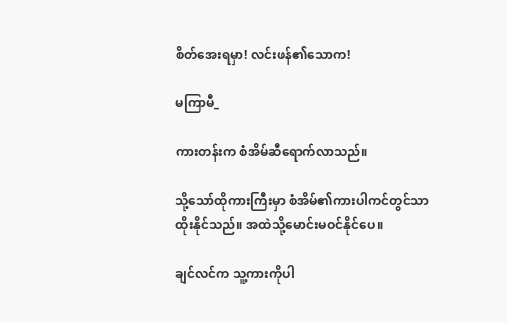စိတ်အေးရမှာ! လင်းဖန်၏သောက!

မကြာမီ_

ကားတန်းက စံအိမ်ဆီရောက်လာသည်။

သို့သော်ထိုကားကြီးမှာ စံအိမ်၏ကားပါကင်တွင်သာထိုးနိုင်သည်။ အထဲသို့မောင်းမဝင်နိုင်ပေ။

ချင်လင်က သူ့ကားကိုပါ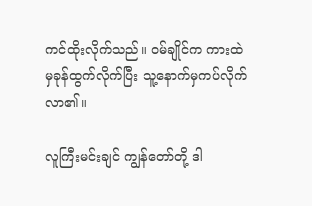ကင်ထိုးလိုက်သည်။ ဝမ်ချိုင်က ကားထဲမှခုန်ထွက်လိုက်ပြီး သူ့နောက်မှကပ်လိုက်လာ၏။

လူကြီးမင်းချင် ကျွန်တော်တို့ ဒါ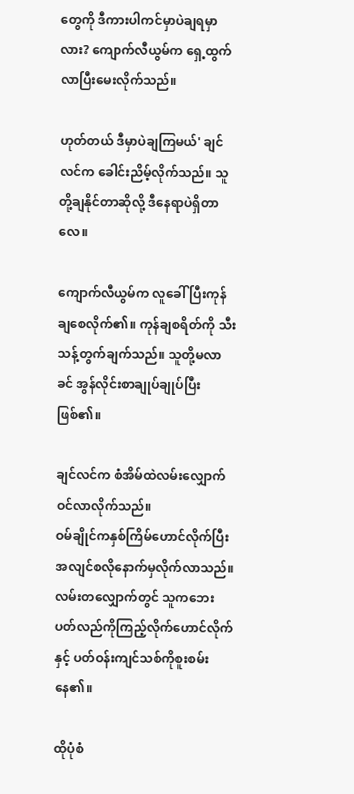တွေကို ဒီကားပါကင်မှာပဲချရမှာလား? ကျောက်လီယွမ်က ရှေ့ထွက်လာပြီးမေးလိုက်သည်။

ဟုတ်တယ် ဒီမှာပဲချကြမယ်' ချင်လင်က ခေါင်းညိမ့်လိုက်သည်။ သူတို့ချနိုင်တာဆိုလို့ ဒီနေရာပဲရှိတာလေ။

ကျောက်လီယွမ်က လူခေါ်ပြီးကုန်ချစေလိုက်၏။ ကုန်ချစရိတ်ကို သီးသန့်တွက်ချက်သည်။ သူတို့မလာခင် အွန်လိုင်းစာချုပ်ချုပ်ပြီးဖြစ်၏။

ချင်လင်က စံအိမ်ထဲလမ်းလျှောက်ဝင်လာလိုက်သည်။
ဝမ်ချိုင်ကနှစ်ကြိမ်ဟောင်လိုက်ပြီး အလျင်စလိုနောက်မှလိုက်လာသည်။ လမ်းတလျှောက်တွင် သူကဘေးပတ်လည်ကိုကြည့်လိုက်ဟောင်လိုက်နှင့် ပတ်ဝန်းကျင်သစ်ကိုစူးစမ်းနေ၏။

ထိုပုံစံ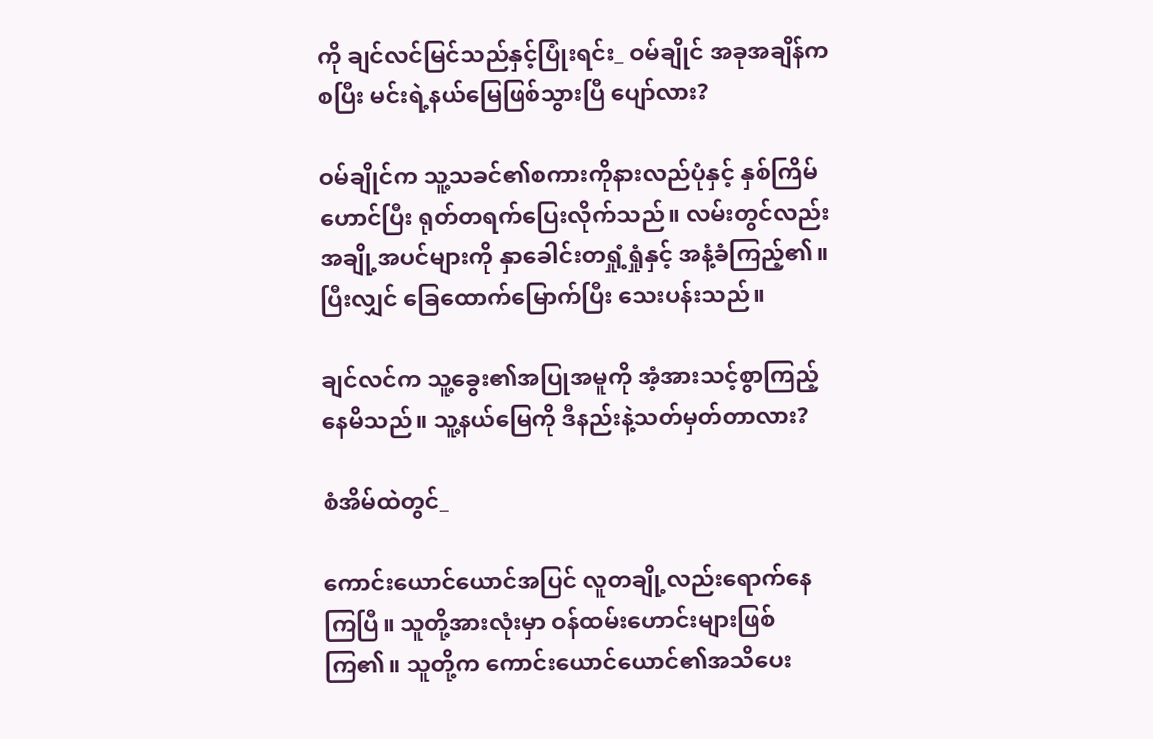ကို ချင်လင်မြင်သည်နှင့်ပြုံးရင်း_ ဝမ်ချိုင် အခုအချိန်ကစပြီး မင်းရဲ့နယ်မြေဖြစ်သွားပြီ ပျော်လား?

ဝမ်ချိုင်က သူ့သခင်၏စကားကိုနားလည်ပုံနှင့် နှစ်ကြိမ်ဟောင်ပြီး ရုတ်တရက်ပြေးလိုက်သည်။ လမ်းတွင်လည်း အချို့အပင်များကို နှာခေါင်းတရှုံ့ရှုံနှင့် အနံ့ခံကြည့်၏။ ပြီးလျှင် ခြေထောက်မြောက်ပြီး သေးပန်းသည်။

ချင်လင်က သူ့ခွေး၏အပြုအမူကို အံ့အားသင့်စွာကြည့်နေမိသည်။ သူ့နယ်မြေကို ဒီနည်းနဲ့သတ်မှတ်တာလား?

စံအိမ်ထဲတွင်_

ကောင်းယောင်ယောင်အပြင် လူတချို့လည်းရောက်နေကြပြီ။ သူတို့အားလုံးမှာ ဝန်ထမ်းဟောင်းများဖြစ်ကြ၏။ သူတို့က ကောင်းယောင်ယောင်၏အသိပေး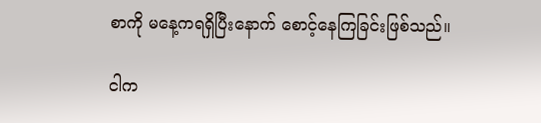စာကို မနေ့ကရရှိပြီးနောက် စောင့်နေကြခြင်းဖြစ်သည်။

ငါက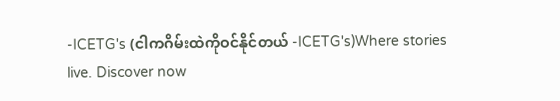-ICETG's (ငါကဂိမ်းထဲကိုဝင်နိုင်တယ် -ICETG's)Where stories live. Discover now